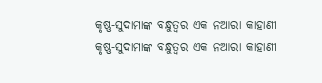କୃଷ୍ଣ-ସୁଦାମାଙ୍କ ବନ୍ଧୁତ୍ବର ଏକ ନଆରା କାହାଣୀ
କୃଷ୍ଣ-ସୁଦାମାଙ୍କ ବନ୍ଧୁତ୍ବର ଏକ ନଆରା କାହାଣୀ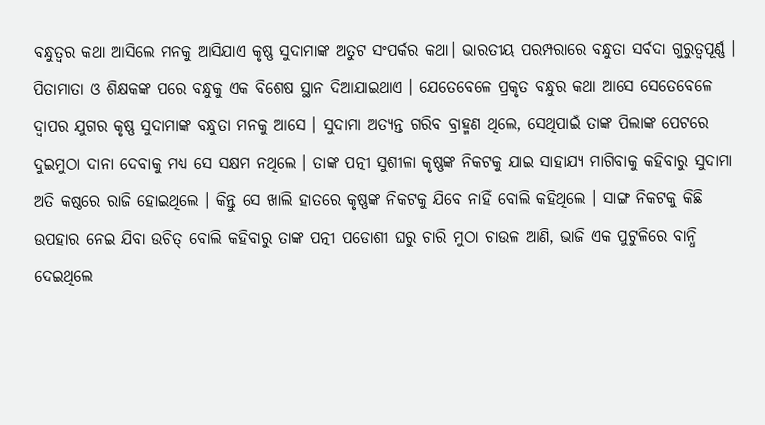ବନ୍ଧୁତ୍ବର କଥା ଆସିଲେ ମନକୁ ଆସିଯାଏ କୃଷ୍ଣ ସୁଦାମାଙ୍କ ଅତୁଟ ସଂପର୍କର କଥା। ଭାରତୀୟ ପରମ୍ପରାରେ ବନ୍ଧୁତା ସର୍ବଦା ଗୁରୁତ୍ୱପୂର୍ଣ୍ଣ । ପିତାମାତା ଓ ଶିକ୍ଷକଙ୍କ ପରେ ବନ୍ଧୁକୁ ଏକ ବିଶେଷ ସ୍ଥାନ ଦିଆଯାଇଥାଏ । ଯେତେବେଳେ ପ୍ରକୃତ ବନ୍ଧୁର କଥା ଆସେ ସେତେବେଳେ ଦ୍ୱାପର ଯୁଗର କୃଷ୍ଣ ସୁଦାମାଙ୍କ ବନ୍ଧୁତା ମନକୁ ଆସେ । ସୁଦାମା ଅତ୍ୟନ୍ତ ଗରିବ ବ୍ରାହ୍ମଣ ଥିଲେ, ସେଥିପାଇଁ ତାଙ୍କ ପିଲାଙ୍କ ପେଟରେ ଦୁଇମୁଠା ଦାନା ଦେବାକୁ ମଧ୍ୟ ସେ ସକ୍ଷମ ନଥିଲେ । ତାଙ୍କ ପତ୍ନୀ ସୁଶୀଳା କୃଷ୍ଣଙ୍କ ନିକଟକୁ ଯାଇ ସାହାଯ୍ୟ ମାଗିବାକୁ କହିବାରୁ ସୁଦାମା ଅତି କଷ୍ଠରେ ରାଜି ହୋଇଥିଲେ । କିନ୍ତୁ ସେ ଖାଲି ହାତରେ କୃଷ୍ଣଙ୍କ ନିକଟକୁ ଯିବେ ନାହିଁ ବୋଲି କହିଥିଲେ । ସାଙ୍ଗ ନିକଟକୁ କିଛି ଉପହାର ନେଇ ଯିବା ଉଚିତ୍ ବୋଲି କହିବାରୁ ତାଙ୍କ ପତ୍ନୀ ପଡୋଶୀ ଘରୁ ଚାରି ମୁଠା ଚାଉଳ ଆଣି, ଭାଜି ଏକ ପୁଟୁଳିରେ ବାନ୍ଧି ଦେଇଥିଲେ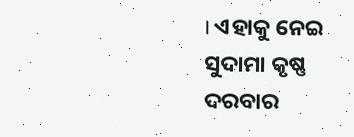। ଏହାକୁ ନେଇ ସୁଦାମା କୃଷ୍ଣ ଦରବାର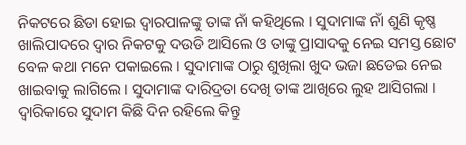ନିକଟରେ ଛିଡା ହୋଇ ଦ୍ୱାରପାଳଙ୍କୁ ତାଙ୍କ ନାଁ କହିଥିଲେ । ସୁଦାମାଙ୍କ ନାଁ ଶୁଣି କୃଷ୍ଣ ଖାଲିପାଦରେ ଦ୍ୱାର ନିକଟକୁ ଦଉଡି ଆସିଲେ ଓ ତାଙ୍କୁ ପ୍ରାସାଦକୁ ନେଇ ସମସ୍ତ ଛୋଟ ବେଳ କଥା ମନେ ପକାଇଲେ । ସୁଦାମାଙ୍କ ଠାରୁ ଶୁଖିଲା ଖୁଦ ଭଜା ଛଡେଇ ନେଇ ଖାଇବାକୁ ଲାଗିଲେ । ସୁଦାମାଙ୍କ ଦାରିଦ୍ରତା ଦେଖି ତାଙ୍କ ଆଖିରେ ଲୁହ ଆସିଗଲା । ଦ୍ୱାରିକାରେ ସୁଦାମ କିଛି ଦିନ ରହିଲେ କିନ୍ତୁ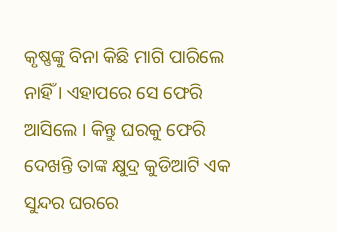କୃଷ୍ଣଙ୍କୁ ବିନା କିଛି ମାଗି ପାରିଲେ ନାହିଁ । ଏହାପରେ ସେ ଫେରି ଆସିଲେ । କିନ୍ତୁ ଘରକୁ ଫେରି ଦେଖନ୍ତି ତାଙ୍କ କ୍ଷୁଦ୍ର କୁଡିଆଟି ଏକ ସୁନ୍ଦର ଘରରେ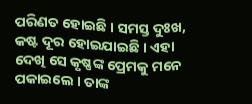ପରିଣତ ହୋଇଛି । ସମସ୍ତ ଦୁଃଖ, କଷ୍ଟ ଦୂର ହୋଇଯାଇଛି । ଏହା ଦେଖି ସେ କୃଷ୍ଣଙ୍କ ପ୍ରେମକୁ ମନେ ପକାଇଲେ । ତାଙ୍କ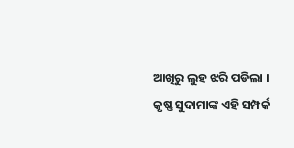ଆଖିରୁ ଲୁହ ଝରି ପଡିଲା । କୃଷ୍ଣ ସୁଦାମାଙ୍କ ଏହି ସମ୍ପର୍କ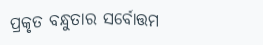ପ୍ରକୃତ ବନ୍ଧୁତାର ସର୍ବୋତ୍ତମ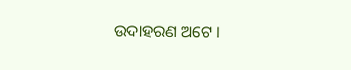ଉଦାହରଣ ଅଟେ ।